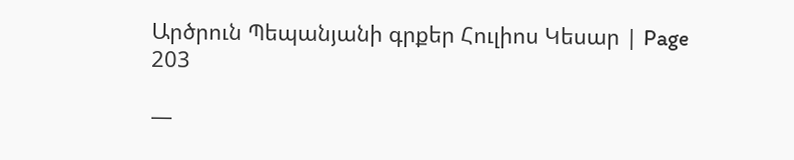Արծրուն Պեպանյանի գրքեր Հուլիոս Կեսար | Page 203

—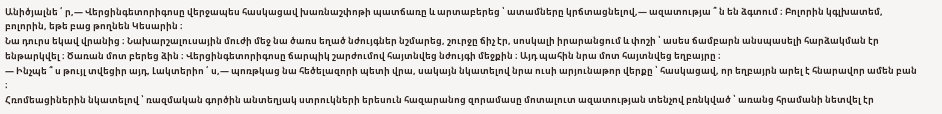Անիծյալնե ՛ ր,— Վերցինգետորիգոսը վերջապես հասկացավ խառնաշփոթի պատճառը և արտաբերեց ՝ ատամները կրճտացնելով,— ազատությա ՞ ն են ձգտում ։ Բոլորին կգլխատեմ, բոլորին, եթե բաց թողնեն Կեսարին ։
Նա դուրս եկավ վրանից ։ Նախարշալուսային մուժի մեջ նա ծառս եղած նժույգներ նշմարեց, շուրջը ճիչ էր, սոսկալի իրարանցում և փոշի ՝ ասես ճամբարն անսպասելի հարձակման էր ենթարկվել ։ Ծառան մոտ բերեց ձին ։ Վերցինգետորիգոսը ճարպիկ շարժումով հայտնվեց նժույգի մեջքին ։ Այդ պահին նրա մոտ հայտնվեց եղբայրը ։
— Ինչպե ՞ ս թույլ տվեցիր այդ, Լակտերիո ՛ ս,— պոռթկաց նա հեծելազորի պետի վրա, սակայն նկատելով նրա ուսի արյունաթոր վերքը ՝ հասկացավ, որ եղբայրն արել է հնարավոր ամեն բան ։
Հռոմեացիներին նկատելով ՝ ռազմական գործին անտեղյակ ստրուկների երեսուն հազարանոց զորամասը մոտալուտ ազատության տենչով բռնկված ՝ առանց հրամանի նետվել էր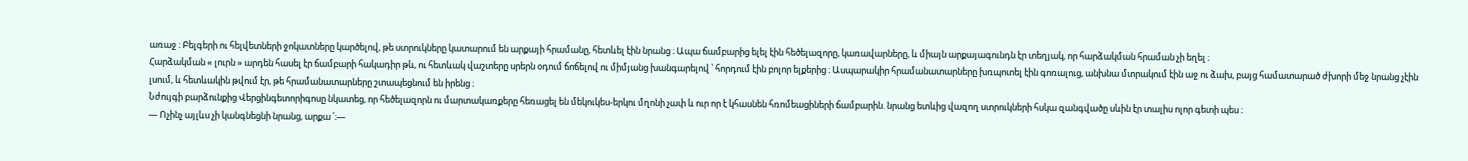առաջ ։ Բելգերի ու հելվետների ջոկատները կարծելով, թե ստրուկները կատարում են արքայի հրամանը, հետևել էին նրանց ։ Ապա ճամբարից ելել էին հեծելազորը, կառավարները, և միայն արքայագունդն էր տեղյակ, որ հարձակման հրաման չի եղել ։
Հարձակման « լուրն » արդեն հասել էր ճամբարի հակադիր թև, ու հետևակ վաշտերը սրերն օդում ճոճելով ու միմյանց խանգարելով ՝ հորդում էին բոլոր ելքերից ։ Ասպարակիր հրամանատարները խռպոտել էին գոռալուց, անխնա մտրակում էին աջ ու ձախ, բայց համատարած ժխորի մեջ նրանց չէին լսում, և հետևակին թվում էր, թե հրամանատարները շտապեցնում են իրենց ։
Նժույգի բարձունքից Վերցինգետորիգոսը նկատեց, որ հեծելազորն ու մարտակառքերը հեռացել են մեկուկես-երկու մղոնի չափ և ուր որ է կհասնեն հռոմեացիների ճամբարին. նրանց ետևից վազող ստրուկների հսկա զանգվածը սևին էր տալիս ոլոր գետի պես ։
— Ոչինչ այլևս չի կանգնեցնի նրանց, արքա ՛։—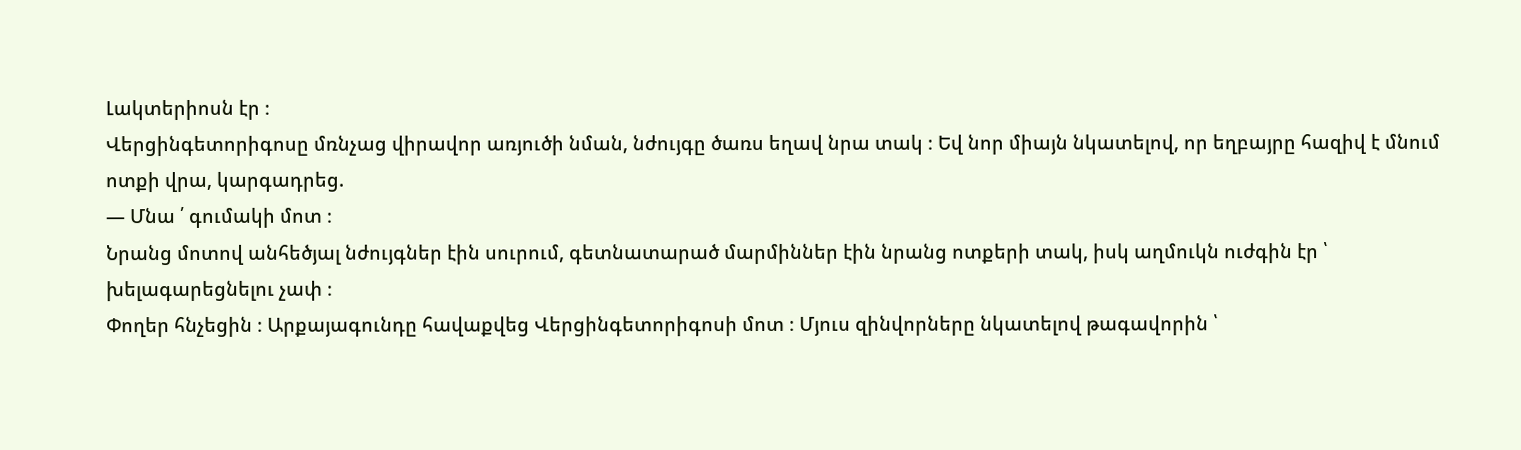Լակտերիոսն էր ։
Վերցինգետորիգոսը մռնչաց վիրավոր առյուծի նման, նժույգը ծառս եղավ նրա տակ ։ Եվ նոր միայն նկատելով, որ եղբայրը հազիվ է մնում ոտքի վրա, կարգադրեց.
— Մնա ՛ գումակի մոտ ։
Նրանց մոտով անհեծյալ նժույգներ էին սուրում, գետնատարած մարմիններ էին նրանց ոտքերի տակ, իսկ աղմուկն ուժգին էր ՝ խելագարեցնելու չափ ։
Փողեր հնչեցին ։ Արքայագունդը հավաքվեց Վերցինգետորիգոսի մոտ ։ Մյուս զինվորները նկատելով թագավորին ՝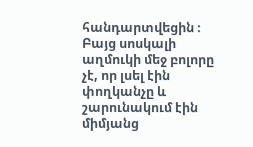հանդարտվեցին ։ Բայց սոսկալի աղմուկի մեջ բոլորը չէ, որ լսել էին փողկանչը և շարունակում էին միմյանց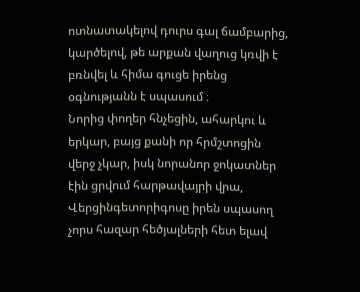ոտնատակելով դուրս գալ ճամբարից, կարծելով, թե արքան վաղուց կռվի է բռնվել և հիմա գուցե իրենց օգնությանն է սպասում ։
Նորից փողեր հնչեցին, ահարկու և երկար, բայց քանի որ հրմշտոցին վերջ չկար, իսկ նորանոր ջոկատներ էին ցրվում հարթավայրի վրա, Վերցինգետորիգոսը իրեն սպասող չորս հազար հեծյալների հետ ելավ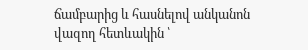ճամբարից և հասնելով անկանոն վազող հետևակին ՝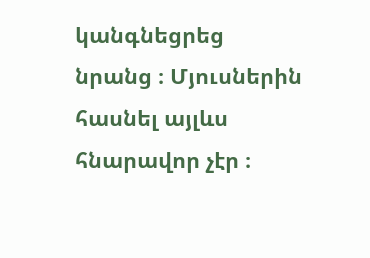կանգնեցրեց նրանց ։ Մյուսներին հասնել այլևս հնարավոր չէր ։